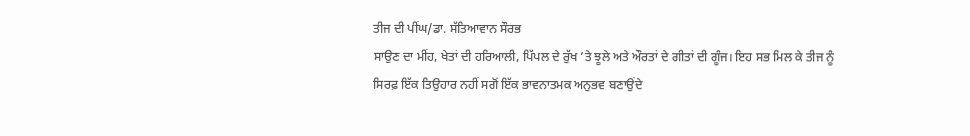ਤੀਜ ਦੀ ਪੀਂਘ/ਡਾ. ਸੱਤਿਆਵਾਨ ਸੌਰਭ
ਸਾਉਣ ਦਾ ਮੀਂਹ, ਖੇਤਾਂ ਦੀ ਹਰਿਆਲੀ, ਪਿੱਪਲ ਦੇ ਰੁੱਖ ’ਤੇ ਝੂਲੇ ਅਤੇ ਔਰਤਾਂ ਦੇ ਗੀਤਾਂ ਦੀ ਗੂੰਜ। ਇਹ ਸਭ ਮਿਲ ਕੇ ਤੀਜ ਨੂੰ ਸਿਰਫ਼ ਇੱਕ ਤਿਉਹਾਰ ਨਹੀਂ ਸਗੋਂ ਇੱਕ ਭਾਵਨਾਤਮਕ ਅਨੁਭਵ ਬਣਾਉਂਦੇ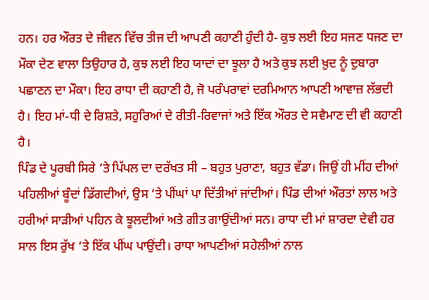ਹਨ। ਹਰ ਔਰਤ ਦੇ ਜੀਵਨ ਵਿੱਚ ਤੀਜ ਦੀ ਆਪਣੀ ਕਹਾਣੀ ਹੁੰਦੀ ਹੈ- ਕੁਝ ਲਈ ਇਹ ਸਜਣ ਧਜਣ ਦਾ ਮੌਕਾ ਦੇਣ ਵਾਲਾ ਤਿਉਹਾਰ ਹੈ, ਕੁਝ ਲਈ ਇਹ ਯਾਦਾਂ ਦਾ ਝੂਲਾ ਹੈ ਅਤੇ ਕੁਝ ਲਈ ਖ਼ੁਦ ਨੂੰ ਦੁਬਾਰਾ ਪਛਾਣਨ ਦਾ ਮੌਕਾ। ਇਹ ਰਾਧਾ ਦੀ ਕਹਾਣੀ ਹੈ, ਜੋ ਪਰੰਪਰਾਵਾਂ ਦਰਮਿਆਨ ਆਪਣੀ ਆਵਾਜ਼ ਲੱਭਦੀ ਹੈ। ਇਹ ਮਾਂ-ਧੀ ਦੇ ਰਿਸ਼ਤੇ, ਸਹੁਰਿਆਂ ਦੇ ਰੀਤੀ-ਰਿਵਾਜਾਂ ਅਤੇ ਇੱਕ ਔਰਤ ਦੇ ਸਵੈਮਾਣ ਦੀ ਵੀ ਕਹਾਣੀ ਹੈ।
ਪਿੰਡ ਦੇ ਪੂਰਬੀ ਸਿਰੇ ’ਤੇ ਪਿੱਪਲ ਦਾ ਦਰੱਖਤ ਸੀ – ਬਹੁਤ ਪੁਰਾਣਾ, ਬਹੁਤ ਵੱਡਾ। ਜਿਉਂ ਹੀ ਮੀਂਹ ਦੀਆਂ ਪਹਿਲੀਆਂ ਬੂੰਦਾਂ ਡਿੱਗਦੀਆਂ, ਉਸ ’ਤੇ ਪੀਂਘਾਂ ਪਾ ਦਿੱਤੀਆਂ ਜਾਂਦੀਆਂ। ਪਿੰਡ ਦੀਆਂ ਔਰਤਾਂ ਲਾਲ ਅਤੇ ਹਰੀਆਂ ਸਾੜੀਆਂ ਪਹਿਨ ਕੇ ਝੂਲਦੀਆਂ ਅਤੇ ਗੀਤ ਗਾਉਂਦੀਆਂ ਸਨ। ਰਾਧਾ ਦੀ ਮਾਂ ਸ਼ਾਰਦਾ ਦੇਵੀ ਹਰ ਸਾਲ ਇਸ ਰੁੱਖ ’ਤੇ ਇੱਕ ਪੀਂਘ ਪਾਉਂਦੀ। ਰਾਧਾ ਆਪਣੀਆਂ ਸਹੇਲੀਆਂ ਨਾਲ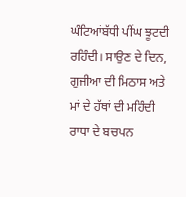ਘੰਟਿਆਂਬੱਧੀ ਪੀਂਘ ਝੂਟਦੀ ਰਹਿੰਦੀ। ਸਾਉਣ ਦੇ ਦਿਨ, ਗੁਜੀਆ ਦੀ ਮਿਠਾਸ ਅਤੇ ਮਾਂ ਦੇ ਹੱਥਾਂ ਦੀ ਮਹਿੰਦੀ ਰਾਧਾ ਦੇ ਬਚਪਨ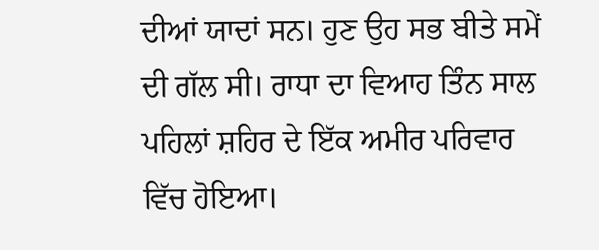ਦੀਆਂ ਯਾਦਾਂ ਸਨ। ਹੁਣ ਉਹ ਸਭ ਬੀਤੇ ਸਮੇਂ ਦੀ ਗੱਲ ਸੀ। ਰਾਧਾ ਦਾ ਵਿਆਹ ਤਿੰਨ ਸਾਲ ਪਹਿਲਾਂ ਸ਼ਹਿਰ ਦੇ ਇੱਕ ਅਮੀਰ ਪਰਿਵਾਰ ਵਿੱਚ ਹੋਇਆ।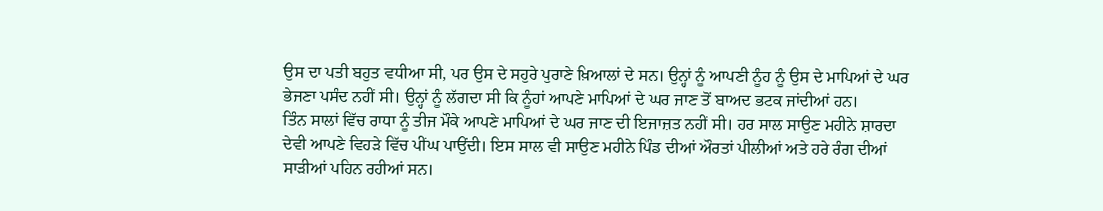ਉਸ ਦਾ ਪਤੀ ਬਹੁਤ ਵਧੀਆ ਸੀ, ਪਰ ਉਸ ਦੇ ਸਹੁਰੇ ਪੁਰਾਣੇ ਖ਼ਿਆਲਾਂ ਦੇ ਸਨ। ਉਨ੍ਹਾਂ ਨੂੰ ਆਪਣੀ ਨੂੰਹ ਨੂੰ ਉਸ ਦੇ ਮਾਪਿਆਂ ਦੇ ਘਰ ਭੇਜਣਾ ਪਸੰਦ ਨਹੀਂ ਸੀ। ਉਨ੍ਹਾਂ ਨੂੰ ਲੱਗਦਾ ਸੀ ਕਿ ਨੂੰਹਾਂ ਆਪਣੇ ਮਾਪਿਆਂ ਦੇ ਘਰ ਜਾਣ ਤੋਂ ਬਾਅਦ ਭਟਕ ਜਾਂਦੀਆਂ ਹਨ।
ਤਿੰਨ ਸਾਲਾਂ ਵਿੱਚ ਰਾਧਾ ਨੂੰ ਤੀਜ ਮੌਕੇ ਆਪਣੇ ਮਾਪਿਆਂ ਦੇ ਘਰ ਜਾਣ ਦੀ ਇਜਾਜ਼ਤ ਨਹੀਂ ਸੀ। ਹਰ ਸਾਲ ਸਾਉਣ ਮਹੀਨੇ ਸ਼ਾਰਦਾ ਦੇਵੀ ਆਪਣੇ ਵਿਹੜੇ ਵਿੱਚ ਪੀਂਘ ਪਾਉਂਦੀ। ਇਸ ਸਾਲ ਵੀ ਸਾਉਣ ਮਹੀਨੇ ਪਿੰਡ ਦੀਆਂ ਔਰਤਾਂ ਪੀਲੀਆਂ ਅਤੇ ਹਰੇ ਰੰਗ ਦੀਆਂ ਸਾੜੀਆਂ ਪਹਿਨ ਰਹੀਆਂ ਸਨ।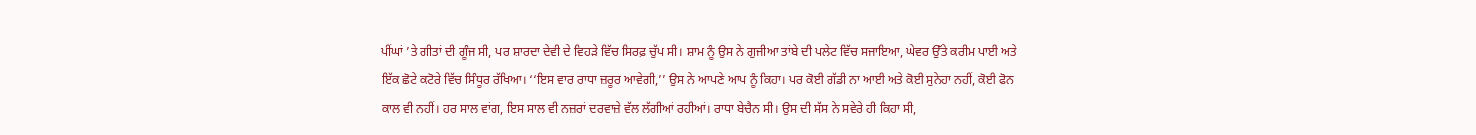ਪੀਂਘਾਂ ’ਤੇ ਗੀਤਾਂ ਦੀ ਗੂੰਜ ਸੀ, ਪਰ ਸ਼ਾਰਦਾ ਦੇਵੀ ਦੇ ਵਿਹੜੇ ਵਿੱਚ ਸਿਰਫ਼ ਚੁੱਪ ਸੀ। ਸ਼ਾਮ ਨੂੰ ਉਸ ਨੇ ਗੁਜੀਆ ਤਾਂਬੇ ਦੀ ਪਲੇਟ ਵਿੱਚ ਸਜਾਇਆ, ਘੇਵਰ ਉੱਤੇ ਕਰੀਮ ਪਾਈ ਅਤੇ ਇੱਕ ਛੋਟੇ ਕਟੋਰੇ ਵਿੱਚ ਸਿੰਧੂਰ ਰੱਖਿਆ। ‘‘ਇਸ ਵਾਰ ਰਾਧਾ ਜ਼ਰੂਰ ਆਵੇਗੀ,’’ ਉਸ ਨੇ ਆਪਣੇ ਆਪ ਨੂੰ ਕਿਹਾ। ਪਰ ਕੋਈ ਗੱਡੀ ਨਾ ਆਈ ਅਤੇ ਕੋਈ ਸੁਨੇਹਾ ਨਹੀਂ, ਕੋਈ ਫੋਨ ਕਾਲ ਵੀ ਨਹੀਂ। ਹਰ ਸਾਲ ਵਾਂਗ, ਇਸ ਸਾਲ ਵੀ ਨਜ਼ਰਾਂ ਦਰਵਾਜ਼ੇ ਵੱਲ ਲੱਗੀਆਂ ਰਹੀਆਂ। ਰਾਧਾ ਬੇਚੈਨ ਸੀ। ਉਸ ਦੀ ਸੱਸ ਨੇ ਸਵੇਰੇ ਹੀ ਕਿਹਾ ਸੀ,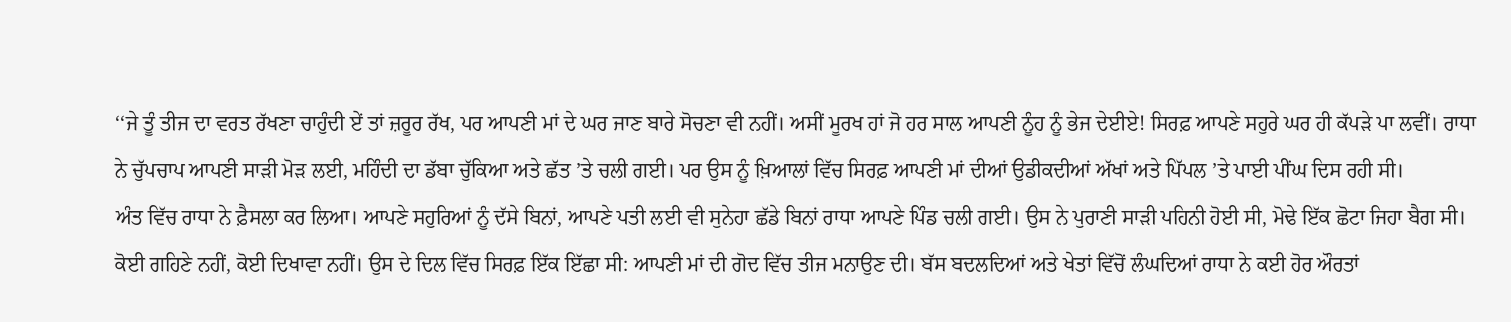‘‘ਜੇ ਤੂੰ ਤੀਜ ਦਾ ਵਰਤ ਰੱਖਣਾ ਚਾਹੁੰਦੀ ਏਂ ਤਾਂ ਜ਼ਰੂਰ ਰੱਖ, ਪਰ ਆਪਣੀ ਮਾਂ ਦੇ ਘਰ ਜਾਣ ਬਾਰੇ ਸੋਚਣਾ ਵੀ ਨਹੀਂ। ਅਸੀਂ ਮੂਰਖ ਹਾਂ ਜੋ ਹਰ ਸਾਲ ਆਪਣੀ ਨੂੰਹ ਨੂੰ ਭੇਜ ਦੇਈਏ! ਸਿਰਫ਼ ਆਪਣੇ ਸਹੁਰੇ ਘਰ ਹੀ ਕੱਪੜੇ ਪਾ ਲਵੀਂ। ਰਾਧਾ ਨੇ ਚੁੱਪਚਾਪ ਆਪਣੀ ਸਾੜੀ ਮੋੜ ਲਈ, ਮਹਿੰਦੀ ਦਾ ਡੱਬਾ ਚੁੱਕਿਆ ਅਤੇ ਛੱਤ ’ਤੇ ਚਲੀ ਗਈ। ਪਰ ਉਸ ਨੂੰ ਖ਼ਿਆਲਾਂ ਵਿੱਚ ਸਿਰਫ਼ ਆਪਣੀ ਮਾਂ ਦੀਆਂ ਉਡੀਕਦੀਆਂ ਅੱਖਾਂ ਅਤੇ ਪਿੱਪਲ ’ਤੇ ਪਾਈ ਪੀਂਘ ਦਿਸ ਰਹੀ ਸੀ।
ਅੰਤ ਵਿੱਚ ਰਾਧਾ ਨੇ ਫ਼ੈਸਲਾ ਕਰ ਲਿਆ। ਆਪਣੇ ਸਹੁਰਿਆਂ ਨੂੰ ਦੱਸੇ ਬਿਨਾਂ, ਆਪਣੇ ਪਤੀ ਲਈ ਵੀ ਸੁਨੇਹਾ ਛੱਡੇ ਬਿਨਾਂ ਰਾਧਾ ਆਪਣੇ ਪਿੰਡ ਚਲੀ ਗਈ। ਉਸ ਨੇ ਪੁਰਾਣੀ ਸਾੜੀ ਪਹਿਨੀ ਹੋਈ ਸੀ, ਮੋਢੇ ਇੱਕ ਛੋਟਾ ਜਿਹਾ ਬੈਗ ਸੀ। ਕੋਈ ਗਹਿਣੇ ਨਹੀਂ, ਕੋਈ ਦਿਖਾਵਾ ਨਹੀਂ। ਉਸ ਦੇ ਦਿਲ ਵਿੱਚ ਸਿਰਫ਼ ਇੱਕ ਇੱਛਾ ਸੀ: ਆਪਣੀ ਮਾਂ ਦੀ ਗੋਦ ਵਿੱਚ ਤੀਜ ਮਨਾਉਣ ਦੀ। ਬੱਸ ਬਦਲਦਿਆਂ ਅਤੇ ਖੇਤਾਂ ਵਿੱਚੋਂ ਲੰਘਦਿਆਂ ਰਾਧਾ ਨੇ ਕਈ ਹੋਰ ਔਰਤਾਂ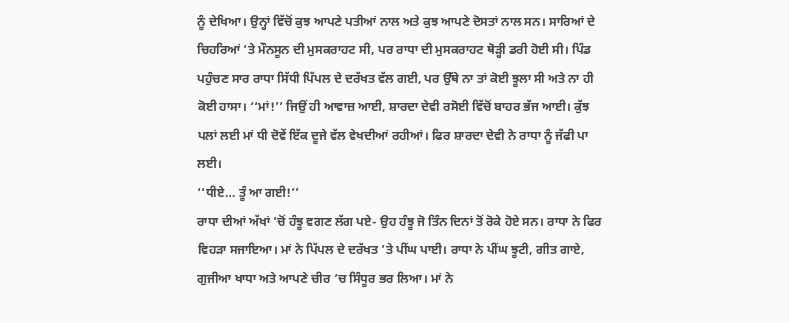ਨੂੰ ਦੇਖਿਆ। ਉਨ੍ਹਾਂ ਵਿੱਚੋਂ ਕੁਝ ਆਪਣੇ ਪਤੀਆਂ ਨਾਲ ਅਤੇ ਕੁਝ ਆਪਣੇ ਦੋਸਤਾਂ ਨਾਲ ਸਨ। ਸਾਰਿਆਂ ਦੇ ਚਿਹਰਿਆਂ ’ਤੇ ਮੌਨਸੂਨ ਦੀ ਮੁਸਕਰਾਹਟ ਸੀ, ਪਰ ਰਾਧਾ ਦੀ ਮੁਸਕਰਾਹਟ ਥੋੜ੍ਹੀ ਡਰੀ ਹੋਈ ਸੀ। ਪਿੰਡ ਪਹੁੰਚਣ ਸਾਰ ਰਾਧਾ ਸਿੱਧੀ ਪਿੱਪਲ ਦੇ ਦਰੱਖਤ ਵੱਲ ਗਈ, ਪਰ ਉੱਥੇ ਨਾ ਤਾਂ ਕੋਈ ਝੂਲਾ ਸੀ ਅਤੇ ਨਾ ਹੀ ਕੋਈ ਹਾਸਾ। ‘‘ਮਾਂ!’’ ਜਿਉਂ ਹੀ ਆਵਾਜ਼ ਆਈ, ਸ਼ਾਰਦਾ ਦੇਵੀ ਰਸੋਈ ਵਿੱਚੋਂ ਬਾਹਰ ਭੱਜ ਆਈ। ਕੁੱਝ ਪਲਾਂ ਲਈ ਮਾਂ ਧੀ ਦੋਵੇਂ ਇੱਕ ਦੂਜੇ ਵੱਲ ਵੇਖਦੀਆਂ ਰਹੀਆਂ। ਫਿਰ ਸ਼ਾਰਦਾ ਦੇਵੀ ਨੇ ਰਾਧਾ ਨੂੰ ਜੱਫੀ ਪਾ ਲਈ।
‘‘ਧੀਏ… ਤੂੰ ਆ ਗਈ!’’
ਰਾਧਾ ਦੀਆਂ ਅੱਖਾਂ ’ਚੋਂ ਹੰਝੂ ਵਗਣ ਲੱਗ ਪਏ- ਉਹ ਹੰਝੂ ਜੋ ਤਿੰਨ ਦਿਨਾਂ ਤੋਂ ਰੋਕੇ ਹੋਏ ਸਨ। ਰਾਧਾ ਨੇ ਫਿਰ ਵਿਹੜਾ ਸਜਾਇਆ। ਮਾਂ ਨੇ ਪਿੱਪਲ ਦੇ ਦਰੱਖਤ ’ਤੇ ਪੀਂਘ ਪਾਈ। ਰਾਧਾ ਨੇ ਪੀਂਘ ਝੂਟੀ, ਗੀਤ ਗਾਏ, ਗੁਜੀਆ ਖਾਧਾ ਅਤੇ ਆਪਣੇ ਚੀਰ ’ਚ ਸਿੰਧੂਰ ਭਰ ਲਿਆ। ਮਾਂ ਨੇ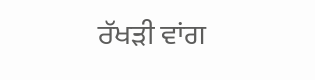ਰੱਖੜੀ ਵਾਂਗ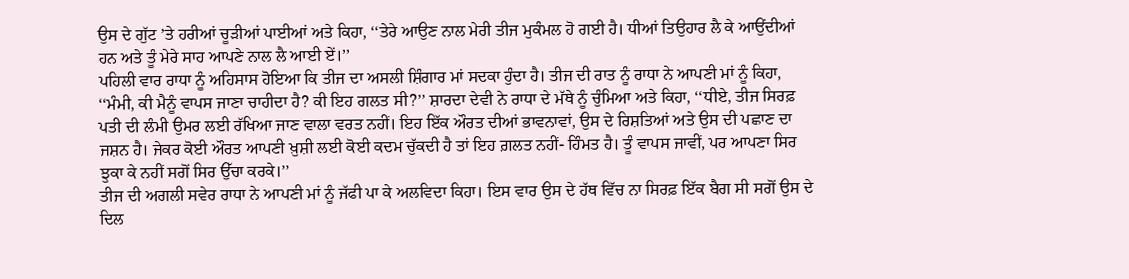ਉਸ ਦੇ ਗੁੱਟ ’ਤੇ ਹਰੀਆਂ ਚੂੜੀਆਂ ਪਾਈਆਂ ਅਤੇ ਕਿਹਾ, ‘‘ਤੇਰੇ ਆਉਣ ਨਾਲ ਮੇਰੀ ਤੀਜ ਮੁਕੰਮਲ ਹੋ ਗਈ ਹੈ। ਧੀਆਂ ਤਿਉਹਾਰ ਲੈ ਕੇ ਆਉਂਦੀਆਂ ਹਨ ਅਤੇ ਤੂੰ ਮੇਰੇ ਸਾਹ ਆਪਣੇ ਨਾਲ ਲੈ ਆਈ ਏਂ।’’
ਪਹਿਲੀ ਵਾਰ ਰਾਧਾ ਨੂੰ ਅਹਿਸਾਸ ਹੋਇਆ ਕਿ ਤੀਜ ਦਾ ਅਸਲੀ ਸ਼ਿੰਗਾਰ ਮਾਂ ਸਦਕਾ ਹੁੰਦਾ ਹੈ। ਤੀਜ ਦੀ ਰਾਤ ਨੂੰ ਰਾਧਾ ਨੇ ਆਪਣੀ ਮਾਂ ਨੂੰ ਕਿਹਾ, ‘‘ਮੰਮੀ, ਕੀ ਮੈਨੂੰ ਵਾਪਸ ਜਾਣਾ ਚਾਹੀਦਾ ਹੈ? ਕੀ ਇਹ ਗਲਤ ਸੀ?’’ ਸ਼ਾਰਦਾ ਦੇਵੀ ਨੇ ਰਾਧਾ ਦੇ ਮੱਥੇ ਨੂੰ ਚੁੰਮਿਆ ਅਤੇ ਕਿਹਾ, ‘‘ਧੀਏ, ਤੀਜ ਸਿਰਫ਼ ਪਤੀ ਦੀ ਲੰਮੀ ਉਮਰ ਲਈ ਰੱਖਿਆ ਜਾਣ ਵਾਲਾ ਵਰਤ ਨਹੀਂ। ਇਹ ਇੱਕ ਔਰਤ ਦੀਆਂ ਭਾਵਨਾਵਾਂ, ਉਸ ਦੇ ਰਿਸ਼ਤਿਆਂ ਅਤੇ ਉਸ ਦੀ ਪਛਾਣ ਦਾ ਜਸ਼ਨ ਹੈ। ਜੇਕਰ ਕੋਈ ਔਰਤ ਆਪਣੀ ਖ਼ੁਸ਼ੀ ਲਈ ਕੋਈ ਕਦਮ ਚੁੱਕਦੀ ਹੈ ਤਾਂ ਇਹ ਗ਼ਲਤ ਨਹੀਂ- ਹਿੰਮਤ ਹੈ। ਤੂੰ ਵਾਪਸ ਜਾਵੀਂ, ਪਰ ਆਪਣਾ ਸਿਰ ਝੁਕਾ ਕੇ ਨਹੀਂ ਸਗੋਂ ਸਿਰ ਉੱਚਾ ਕਰਕੇ।’’
ਤੀਜ ਦੀ ਅਗਲੀ ਸਵੇਰ ਰਾਧਾ ਨੇ ਆਪਣੀ ਮਾਂ ਨੂੰ ਜੱਫੀ ਪਾ ਕੇ ਅਲਵਿਦਾ ਕਿਹਾ। ਇਸ ਵਾਰ ਉਸ ਦੇ ਹੱਥ ਵਿੱਚ ਨਾ ਸਿਰਫ਼ ਇੱਕ ਬੈਗ ਸੀ ਸਗੋਂ ਉਸ ਦੇ ਦਿਲ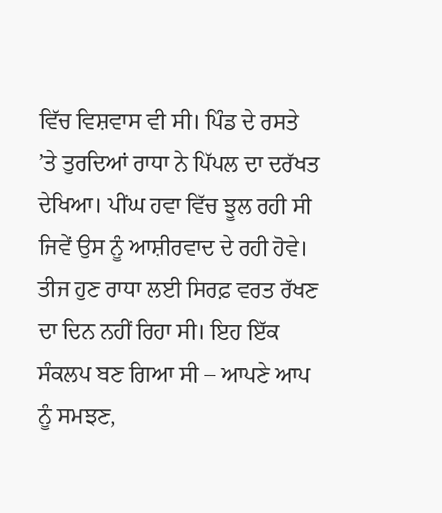ਵਿੱਚ ਵਿਸ਼ਵਾਸ ਵੀ ਸੀ। ਪਿੰਡ ਦੇ ਰਸਤੇ ’ਤੇ ਤੁਰਦਿਆਂ ਰਾਧਾ ਨੇ ਪਿੱਪਲ ਦਾ ਦਰੱਖਤ ਦੇਖਿਆ। ਪੀਂਘ ਹਵਾ ਵਿੱਚ ਝੂਲ ਰਹੀ ਸੀ ਜਿਵੇਂ ਉਸ ਨੂੰ ਆਸ਼ੀਰਵਾਦ ਦੇ ਰਹੀ ਹੋਵੇ। ਤੀਜ ਹੁਣ ਰਾਧਾ ਲਈ ਸਿਰਫ਼ ਵਰਤ ਰੱਖਣ ਦਾ ਦਿਨ ਨਹੀਂ ਰਿਹਾ ਸੀ। ਇਹ ਇੱਕ ਸੰਕਲਪ ਬਣ ਗਿਆ ਸੀ – ਆਪਣੇ ਆਪ ਨੂੰ ਸਮਝਣ,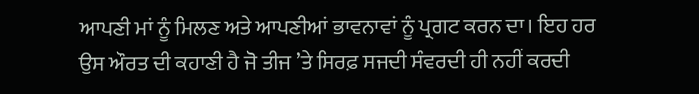ਆਪਣੀ ਮਾਂ ਨੂੰ ਮਿਲਣ ਅਤੇ ਆਪਣੀਆਂ ਭਾਵਨਾਵਾਂ ਨੂੰ ਪ੍ਰਗਟ ਕਰਨ ਦਾ। ਇਹ ਹਰ ਉਸ ਔਰਤ ਦੀ ਕਹਾਣੀ ਹੈ ਜੋ ਤੀਜ ’ਤੇ ਸਿਰਫ਼ ਸਜਦੀ ਸੰਵਰਦੀ ਹੀ ਨਹੀਂ ਕਰਦੀ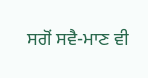ਸਗੋਂ ਸਵੈ-ਮਾਣ ਵੀ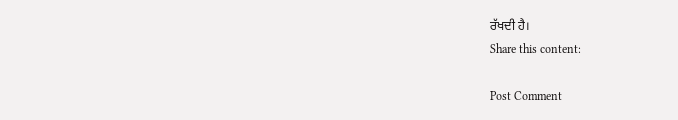ਰੱਖਦੀ ਹੈ।
Share this content:

Post Comment